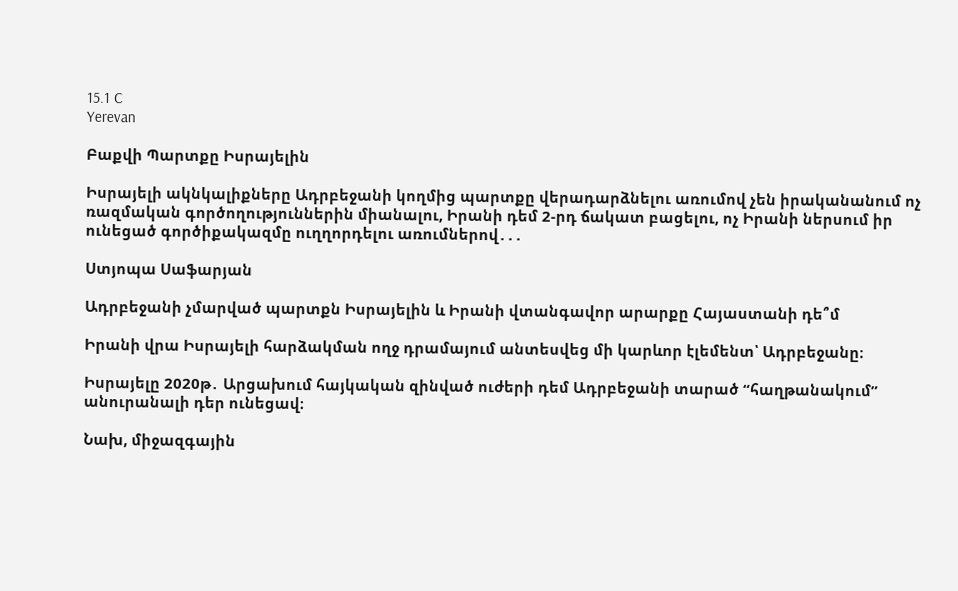15.1 C
Yerevan

Բաքվի Պարտքը Իսրայելին

Իսրայելի ակնկալիքները Ադրբեջանի կողմից պարտքը վերադարձնելու առումով չեն իրականանում ոչ ռազմական գործողություններին միանալու, Իրանի դեմ 2‑րդ ճակատ բացելու, ոչ Իրանի ներսում իր ունեցած գործիքակազմը ուղղորդելու առումներով․․․

Ստյոպա Սաֆարյան

Ադրբեջանի չմարված պարտքն Իսրայելին և Իրանի վտանգավոր արարքը Հայաստանի դե՞մ

Իրանի վրա Իսրայելի հարձակման ողջ դրամայում անտեսվեց մի կարևոր էլեմենտ՝ Ադրբեջանը։

Իսրայելը 2020թ․ Արցախում հայկական զինված ուժերի դեմ Ադրբեջանի տարած “հաղթանակում” անուրանալի դեր ունեցավ։

Նախ, միջազգային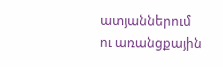ատյաններում ու առանցքային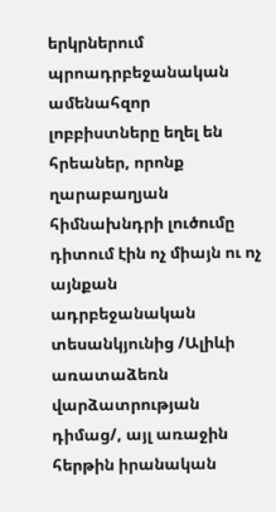երկրներում պրոադրբեջանական ամենահզոր լոբբիստները եղել են հրեաներ, որոնք ղարաբաղյան հիմնախնդրի լուծումը դիտում էին ոչ միայն ու ոչ այնքան ադրբեջանական տեսանկյունից /Ալիևի առատաձեռն վարձատրության դիմաց/, այլ առաջին հերթին իրանական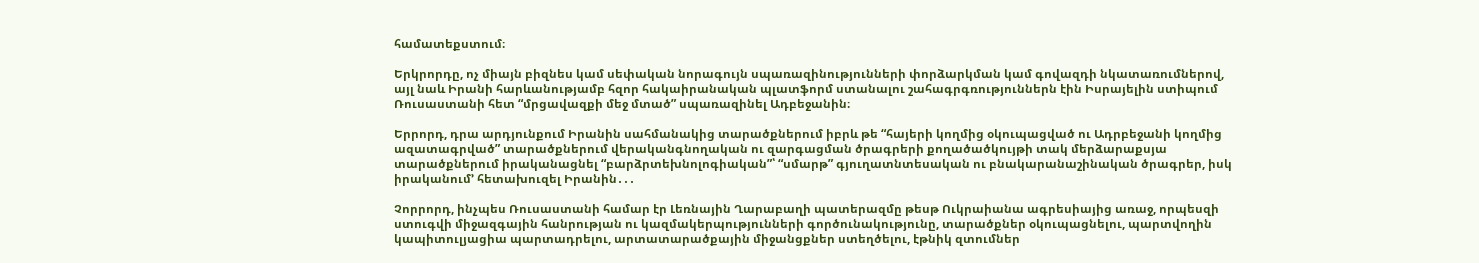համատեքստում։

Երկրորդը, ոչ միայն բիզնես կամ սեփական նորագույն սպառազինությունների փորձարկման կամ գովազդի նկատառումներով, այլ նաև Իրանի հարևանությամբ հզոր հակաիրանական պլատֆորմ ստանալու շահագրգռություններն էին Իսրայելին ստիպում Ռուսաստանի հետ “մրցավազքի մեջ մտած” սպառազինել Ադբեջանին։

Երրորդ, դրա արդյունքում Իրանին սահմանակից տարածքներում իբրև թե “հայերի կողմից օկուպացված ու Ադրբեջանի կողմից ազատագրված” տարածքներում վերականգնողական ու զարգացման ծրագրերի քողածածկույթի տակ մերձարաքսյա տարածքներում իրականացնել “բարձրտեխնոլոգիական”՝ “սմարթ” գյուղատնտեսական ու բնակարանաշինական ծրագրեր, իսկ իրականում’ հետախուզել Իրանին․․․

Չորրորդ, ինչպես Ռուսաստանի համար էր Լեռնային Ղարաբաղի պատերազմը թեսթ Ուկրաիանա ագրեսիայից առաջ, որպեսզի ստուգվի միջազգային հանրության ու կազմակերպությունների գործունակությունը, տարածքներ օկուպացնելու, պարտվողին կապիտուլյացիա պարտադրելու, արտատարածքային միջանցքներ ստեղծելու, էթնիկ զտումներ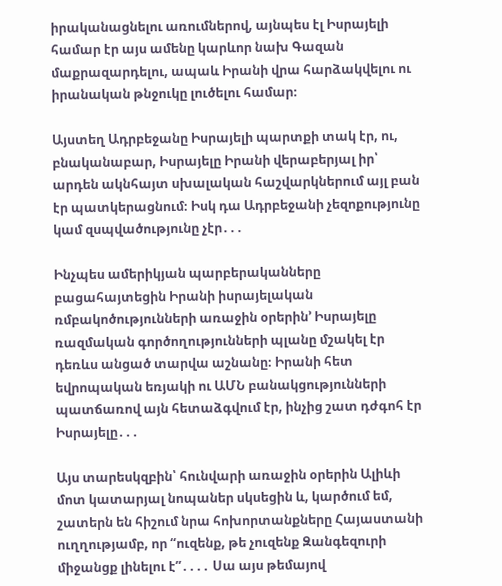իրականացնելու առումներով, այնպես էլ Իսրայելի համար էր այս ամենը կարևոր նախ Գազան մաքրազարդելու, ապաև Իրանի վրա հարձակվելու ու իրանական թնջուկը լուծելու համար։

Այստեղ Ադրբեջանը Իսրայելի պարտքի տակ էր, ու, բնականաբար, Իսրայելը Իրանի վերաբերյալ իր՝ արդեն ակնհայտ սխալական հաշվարկներում այլ բան էր պատկերացնում։ Իսկ դա Ադրբեջանի չեզոքությունը կամ զսպվածությունը չէր․․․

Ինչպես ամերիկյան պարբերականները բացահայտեցին Իրանի իսրայելական ռմբակոծությունների առաջին օրերին’ Իսրայելը ռազմական գործողությունների պլանը մշակել էր դեռևս անցած տարվա աշնանը։ Իրանի հետ եվրոպական եռյակի ու ԱՄՆ բանակցությունների պատճառով այն հետաձգվում էր, ինչից շատ դժգոհ էր Իսրայելը․․․

Այս տարեսկզբին՝ հունվարի առաջին օրերին Ալիևի մոտ կատարյալ նոպաներ սկսեցին և, կարծում եմ, շատերն են հիշում նրա հոխորտանքները Հայաստանի ուղղությամբ, որ “ուզենք, թե չուզենք Զանգեզուրի միջանցք լինելու է”․․․․ Սա այս թեմայով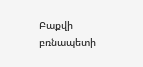Բաքվի բռնապետի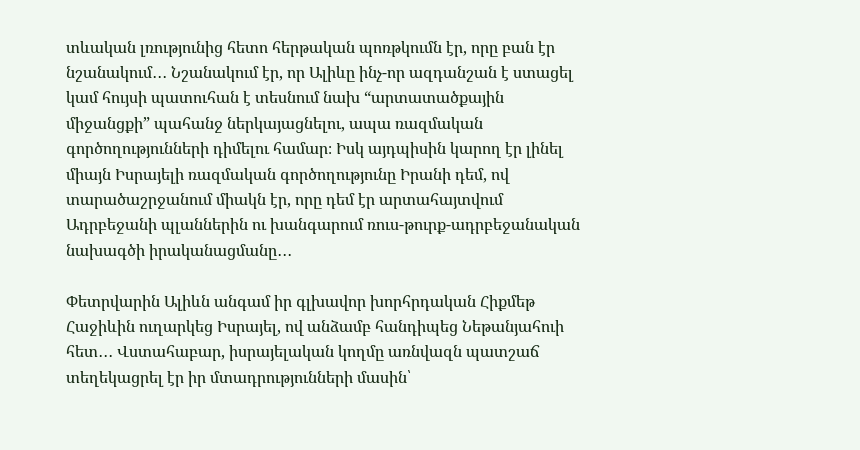տևական լռությունից հետո հերթական պոռթկումն էր, որը բան էր նշանակում․․․ Նշանակում էր, որ Ալիևը ինչ-որ ազդանշան է ստացել կամ հույսի պատուհան է տեսնում նախ “արտատածքային միջանցքի” պահանջ ներկայացնելու, ապա ռազմական գործողությունների դիմելու համար։ Իսկ այդպիսին կարող էր լինել միայն Իսրայելի ռազմական գործողությունը Իրանի դեմ, ով տարածաշրջանում միակն էր, որը դեմ էր արտահայտվում Ադրբեջանի պլաններին ու խանգարում ռուս-թուրք-ադրբեջանական նախագծի իրականացմանը․․․

Փետրվարին Ալիևն անգամ իր գլխավոր խորհրդական Հիքմեթ Հաջիևին ուղարկեց Իսրայել, ով անձամբ հանդիպեց Նեթանյահուի հետ․․․ Վստահաբար, իսրայելական կողմը առնվազն պատշաճ տեղեկացրել էր իր մտադրությունների մասին՝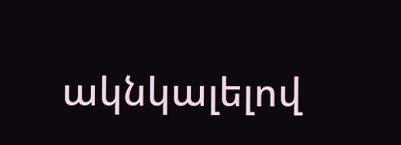ակնկալելով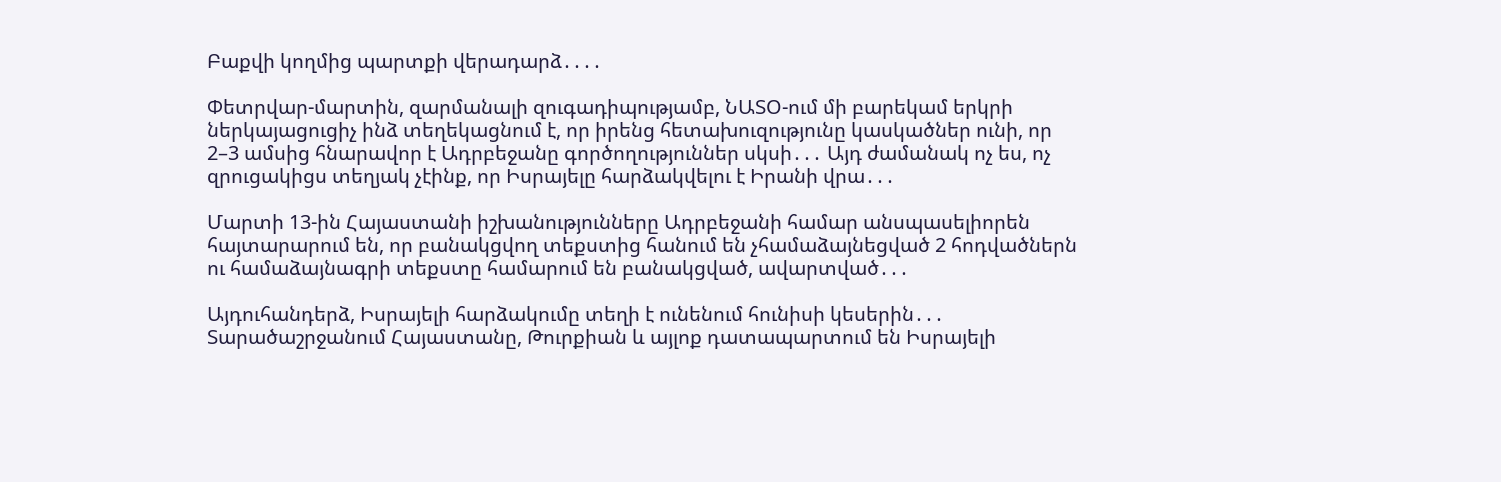Բաքվի կողմից պարտքի վերադարձ․․․․

Փետրվար-մարտին, զարմանալի զուգադիպությամբ, ՆԱՏՕ-ում մի բարեկամ երկրի ներկայացուցիչ ինձ տեղեկացնում է, որ իրենց հետախուզությունը կասկածներ ունի, որ 2–3 ամսից հնարավոր է Ադրբեջանը գործողություններ սկսի․․․ Այդ ժամանակ ոչ ես, ոչ զրուցակիցս տեղյակ չէինք, որ Իսրայելը հարձակվելու է Իրանի վրա․․․

Մարտի 13-ին Հայաստանի իշխանությունները Ադրբեջանի համար անսպասելիորեն հայտարարում են, որ բանակցվող տեքստից հանում են չհամաձայնեցված 2 հոդվածներն ու համաձայնագրի տեքստը համարում են բանակցված, ավարտված․․․

Այդուհանդերձ, Իսրայելի հարձակումը տեղի է ունենում հունիսի կեսերին․․․ Տարածաշրջանում Հայաստանը, Թուրքիան և այլոք դատապարտում են Իսրայելի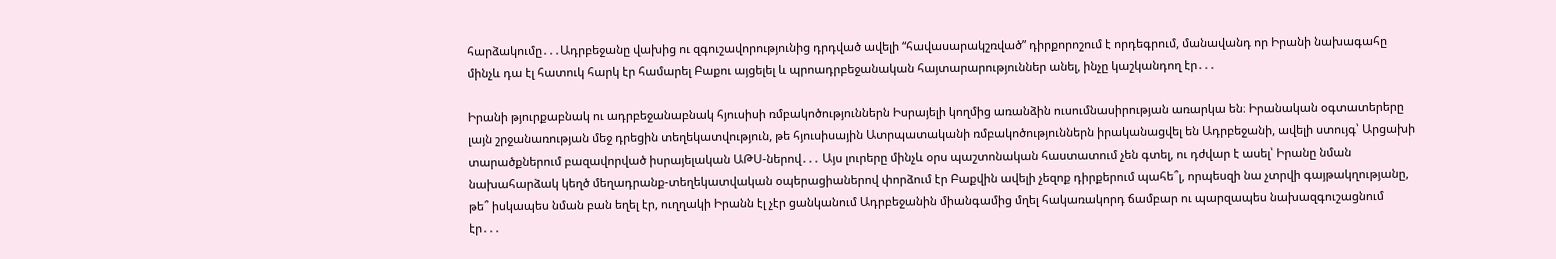հարձակումը․․․Ադրբեջանը վախից ու զգուշավորությունից դրդված ավելի “հավասարակշռված” դիրքորոշում է որդեգրում, մանավանդ որ Իրանի նախագահը մինչև դա էլ հատուկ հարկ էր համարել Բաքու այցելել և պրոադրբեջանական հայտարարություններ անել, ինչը կաշկանդող էր․․․

Իրանի թյուրքաբնակ ու ադրբեջանաբնակ հյուսիսի ռմբակոծություններն Իսրայելի կողմից առանձին ուսումնասիրության առարկա են։ Իրանական օգտատերերը լայն շրջանառության մեջ դրեցին տեղեկատվություն, թե հյուսիսային Ատրպատականի ռմբակոծություններն իրականացվել են Ադրբեջանի, ավելի ստույգ՝ Արցախի տարածքներում բազավորված իսրայելական ԱԹՍ-ներով․․․ Այս լուրերը մինչև օրս պաշտոնական հաստատում չեն գտել, ու դժվար է ասել՝ Իրանը նման նախահարձակ կեղծ մեղադրանք-տեղեկատվական օպերացիաներով փորձում էր Բաքվին ավելի չեզոք դիրքերում պահե՞լ, որպեսզի նա չտրվի գայթակղությանը, թե՞ իսկապես նման բան եղել էր, ուղղակի Իրանն էլ չէր ցանկանում Ադրբեջանին միանգամից մղել հակառակորդ ճամբար ու պարզապես նախազգուշացնում էր․․․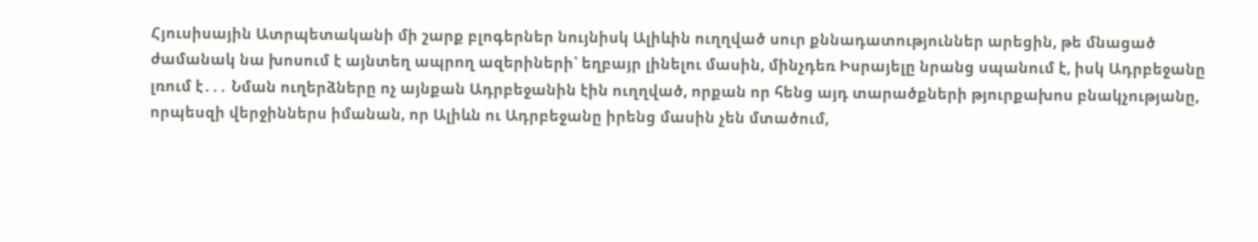Հյուսիսային Ատրպետականի մի շարք բլոգերներ նույնիսկ Ալիևին ուղղված սուր քննադատություններ արեցին, թե մնացած ժամանակ նա խոսում է այնտեղ ապրող ազերիների՝ եղբայր լինելու մասին, մինչդեռ Իսրայելը նրանց սպանում է, իսկ Ադրբեջանը լռում է․․․ Նման ուղերձները ոչ այնքան Ադրբեջանին էին ուղղված, որքան որ հենց այդ տարածքների թյուրքախոս բնակչությանը, որպեսզի վերջիններս իմանան, որ Ալիևն ու Ադրբեջանը իրենց մասին չեն մտածում,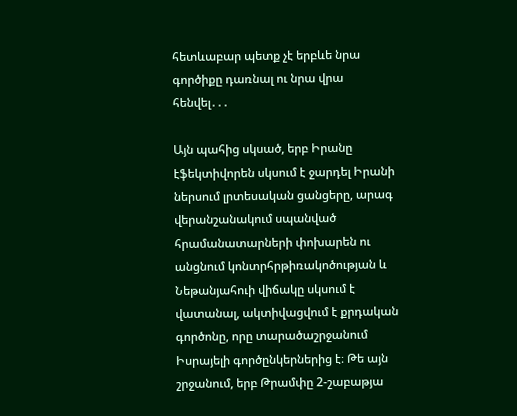հետևաբար պետք չէ երբևե նրա գործիքը դառնալ ու նրա վրա հենվել․․․

Այն պահից սկսած, երբ Իրանը էֆեկտիվորեն սկսում է ջարդել Իրանի ներսում լրտեսական ցանցերը, արագ վերանշանակում սպանված հրամանատարների փոխարեն ու անցնում կոնտրհրթիռակոծության և Նեթանյահուի վիճակը սկսում է վատանալ, ակտիվացվում է քրդական գործոնը, որը տարածաշրջանում Իսրայելի գործընկերներից է։ Թե այն շրջանում, երբ Թրամփը 2‑շաբաթյա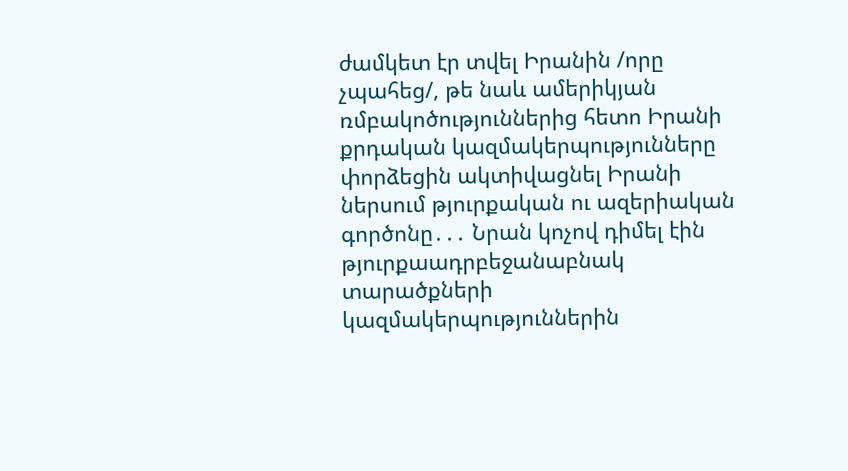ժամկետ էր տվել Իրանին /որը չպահեց/, թե նաև ամերիկյան ռմբակոծություններից հետո Իրանի քրդական կազմակերպությունները փորձեցին ակտիվացնել Իրանի ներսում թյուրքական ու ազերիական գործոնը․․․ Նրան կոչով դիմել էին թյուրքաադրբեջանաբնակ տարածքների կազմակերպություններին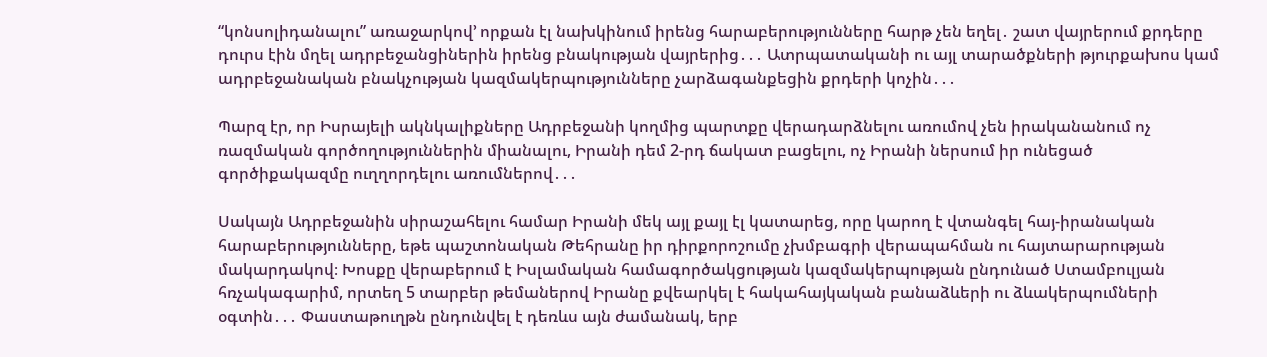“կոնսոլիդանալու” առաջարկով’ որքան էլ նախկինում իրենց հարաբերությունները հարթ չեն եղել․ շատ վայրերում քրդերը դուրս էին մղել ադրբեջանցիներին իրենց բնակության վայրերից․․․ Ատրպատականի ու այլ տարածքների թյուրքախոս կամ ադրբեջանական բնակչության կազմակերպությունները չարձագանքեցին քրդերի կոչին․․․

Պարզ էր, որ Իսրայելի ակնկալիքները Ադրբեջանի կողմից պարտքը վերադարձնելու առումով չեն իրականանում ոչ ռազմական գործողություններին միանալու, Իրանի դեմ 2‑րդ ճակատ բացելու, ոչ Իրանի ներսում իր ունեցած գործիքակազմը ուղղորդելու առումներով․․․

Սակայն Ադրբեջանին սիրաշահելու համար Իրանի մեկ այլ քայլ էլ կատարեց, որը կարող է վտանգել հայ-իրանական հարաբերությունները, եթե պաշտոնական Թեհրանը իր դիրքորոշումը չխմբագրի վերապահման ու հայտարարության մակարդակով։ Խոսքը վերաբերում է Իսլամական համագործակցության կազմակերպության ընդունած Ստամբուլյան հռչակագարիմ, որտեղ 5 տարբեր թեմաներով Իրանը քվեարկել է հակահայկական բանաձևերի ու ձևակերպումների օգտին․․․ Փաստաթուղթն ընդունվել է դեռևս այն ժամանակ, երբ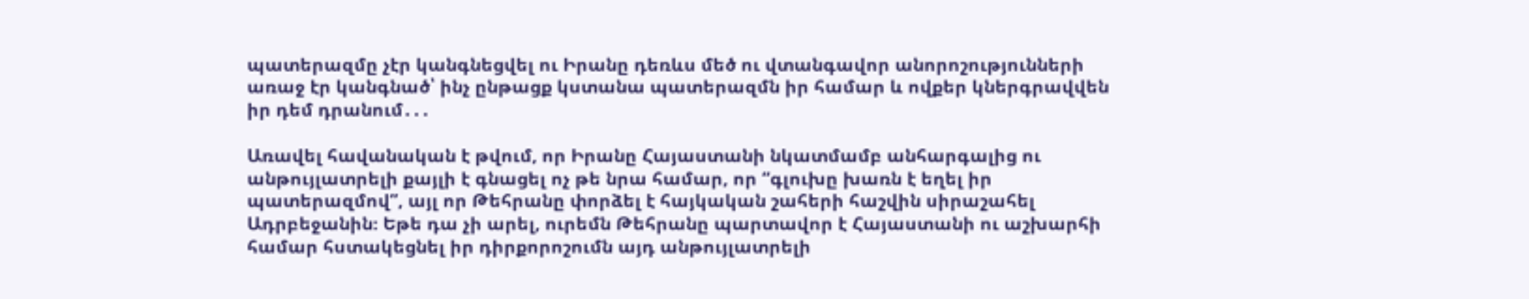պատերազմը չէր կանգնեցվել ու Իրանը դեռևս մեծ ու վտանգավոր անորոշությունների առաջ էր կանգնած՝ ինչ ընթացք կստանա պատերազմն իր համար և ովքեր կներգրավվեն իր դեմ դրանում․․․

Առավել հավանական է թվում, որ Իրանը Հայաստանի նկատմամբ անհարգալից ու անթույլատրելի քայլի է գնացել ոչ թե նրա համար, որ “գլուխը խառն է եղել իր պատերազմով”, այլ որ Թեհրանը փորձել է հայկական շահերի հաշվին սիրաշահել Ադրբեջանին։ Եթե դա չի արել, ուրեմն Թեհրանը պարտավոր է Հայաստանի ու աշխարհի համար հստակեցնել իր դիրքորոշումն այդ անթույլատրելի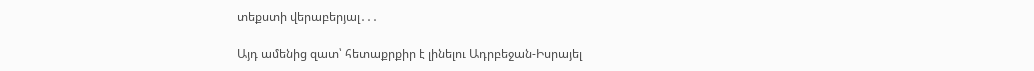տեքստի վերաբերյալ․․․

Այդ ամենից զատ՝ հետաքրքիր է լինելու Ադրբեջան-Իսրայել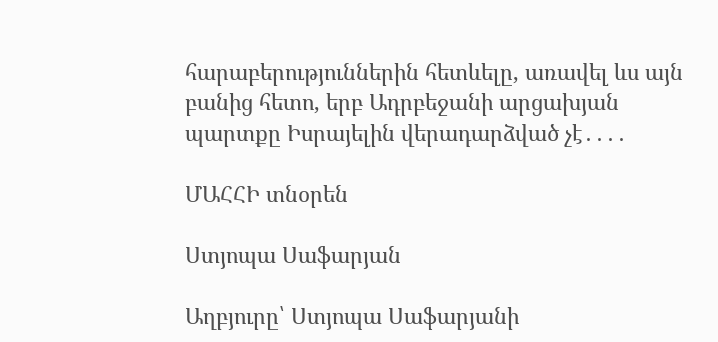հարաբերություններին հետևելը, առավել ևս այն բանից հետո, երբ Ադրբեջանի արցախյան պարտքը Իսրայելին վերադարձված չէ․․․․

ՄԱՀՀԻ տնօրեն

Ստյոպա Սաֆարյան

Աղբյուրը՝ Ստյոպա Սաֆարյանի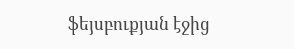ֆեյսբուքյան էջից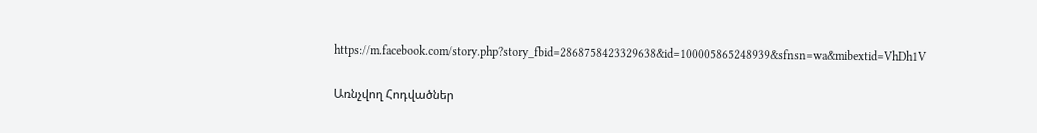https://m.facebook.com/story.php?story_fbid=2868758423329638&id=100005865248939&sfnsn=wa&mibextid=VhDh1V

Առնչվող Հոդվածներ